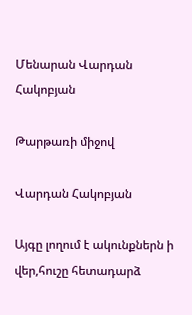Մենարան Վարդան Հակոբյան

Թարթառի միջով

Վարդան Հակոբյան

Այգը լողում է ակունքներն ի վեր,հուշը հետադարձ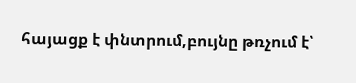հայացք է փնտրում,բույնը թռչում է՝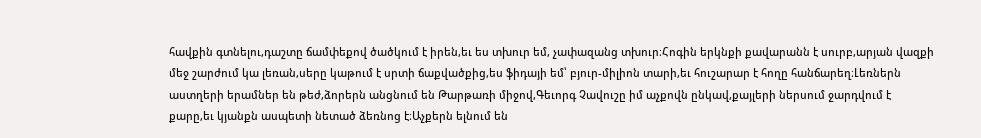հավքին գտնելու,դաշտը ճամփեքով ծածկում է իրեն,եւ ես տխուր եմ, չափազանց տխուր։Հոգին երկնքի քավարանն է սուրբ,արյան վազքի մեջ շարժում կա լեռան,սերը կաթում է սրտի ճաքվածքից,ես ֆիդայի եմ՝ բյուր-միլիոն տարի,եւ հուշարար է հողը հանճարեղ։Լեռներն աստղերի երամներ են թեժ,ձորերն անցնում են Թարթառի միջով,Գեւորգ Չավուշը իմ աչքովն ընկավ,քայլերի ներսում ջարդվում է քարը,եւ կյանքն ասպետի նետած ձեռնոց է։Աչքերն ելնում են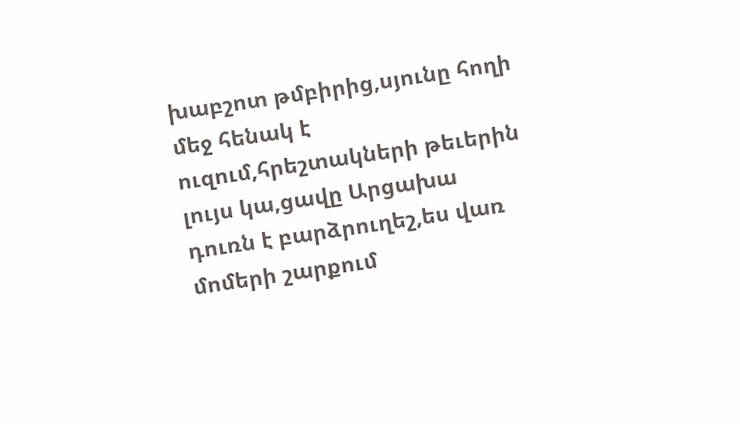խաբշոտ թմբիրից,սյունը հողի մեջ հենակ է ուզում,հրեշտակների թեւերին լույս կա,ցավը Արցախա դուռն է բարձրուղեշ,ես վառ մոմերի շարքում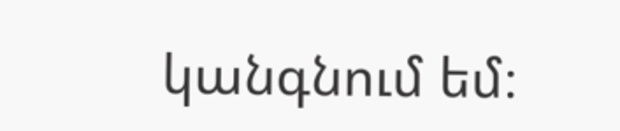կանգնում եմ։